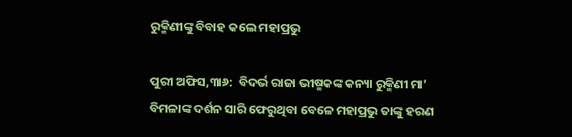ରୁକ୍ମିଣୀଙ୍କୁ ବିବାହ କଲେ ମହାପ୍ରଭୁ

ପୁରୀ ଅଫିସ,୩ା୬:  ବିଦର୍ଭ ରାଜା ଭୀଷ୍ମକଙ୍କ କନ୍ୟା ରୁକ୍ମିଣୀ ମା’ ବିମଳାଙ୍କ ଦର୍ଶନ ସାରି ଫେରୁଥିବା ବେଳେ ମହାପ୍ରଭୁ ତାଙ୍କୁ ହରଣ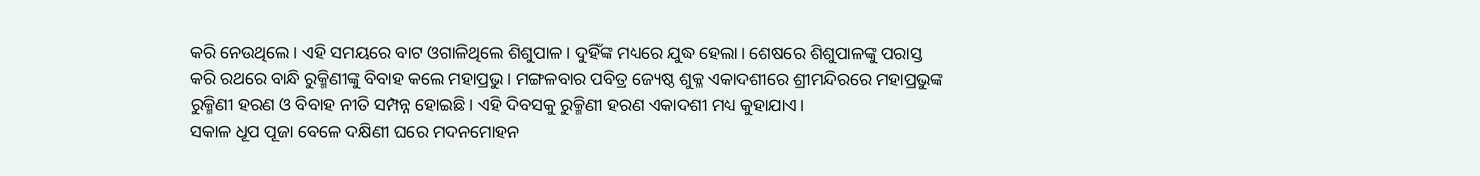କରି ନେଉଥିଲେ। ଏହି ସମୟରେ ବାଟ ଓଗାଳିଥିଲେ ଶିଶୁପାଳ। ଦୁହିଁଙ୍କ ମଧ୍ୟରେ ଯୁଦ୍ଧ ହେଲା। ଶେଷରେ ଶିଶୁପାଳଙ୍କୁ ପରାସ୍ତ କରି ରଥରେ ବାନ୍ଧି ରୁକ୍ମିଣୀଙ୍କୁ ବିବାହ କଲେ ମହାପ୍ରଭୁ। ମଙ୍ଗଳବାର ପବିତ୍ର ଜ୍ୟେଷ୍ଠ ଶୁକ୍ଳ ଏକାଦଶୀରେ ଶ୍ରୀମନ୍ଦିରରେ ମହାପ୍ରଭୁଙ୍କ ରୁକ୍ମିଣୀ ହରଣ ଓ ବିବାହ ନୀତି ସମ୍ପନ୍ନ ହୋଇଛି। ଏହି ଦିବସକୁ ରୁକ୍ମିଣୀ ହରଣ ଏକାଦଶୀ ମଧ୍ୟ କୁହାଯାଏ।
ସକାଳ ଧୂପ ପୂଜା ବେଳେ ଦକ୍ଷିଣୀ ଘରେ ମଦନମୋହନ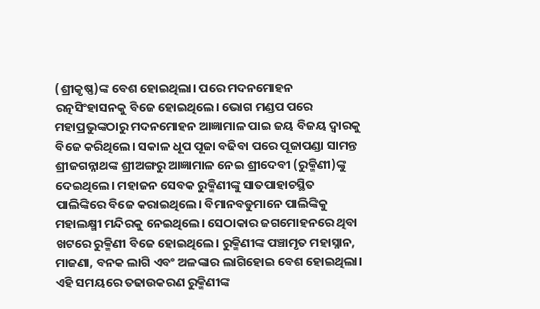(ଶ୍ରୀକୃଷ୍ଣ)ଙ୍କ ବେଶ ହୋଇଥିଲା। ପରେ ମଦନମୋହନ ରତ୍ନସିଂହାସନକୁ ବିଜେ ହୋଇଥିଲେ। ଭୋଗ ମଣ୍ଡପ ପରେ ମହାପ୍ରଭୁଙ୍କଠାରୁ ମଦନମୋହନ ଆଜ୍ଞାମାଳ ପାଇ ଜୟ ବିଜୟ ଦ୍ୱାରକୁ ବିଜେ କରିଥିଲେ। ସକାଳ ଧୂପ ପୂଜା ବଢିବା ପରେ ପୂଜାପଣ୍ଡା ସାମନ୍ତ ଶ୍ରୀଜଗନ୍ନାଥଙ୍କ ଶ୍ରୀଅଙ୍ଗରୁ ଆଜ୍ଞାମାଳ ନେଇ ଶ୍ରୀଦେବୀ (ରୁକ୍ମିଣୀ)ଙ୍କୁ ଦେଇଥିଲେ। ମହାଜନ ସେବକ ରୁକ୍ମିଣୀଙ୍କୁ ସାତପାହାଚସ୍ଥିତ ପାଲିଙ୍କିରେ ବିଜେ କରାଇଥିଲେ। ବିମାନବଡୁମାନେ ପାଲିଙ୍କିକୁ ମହାଲକ୍ଷ୍ମୀ ମନ୍ଦିରକୁ ନେଇଥିଲେ। ସେଠାକାର ଜଗମୋହନରେ ଥିବା ଖଟରେ ରୁକ୍ମିଣୀ ବିଜେ ହୋଇଥିଲେ। ରୁକ୍ମିଣୀଙ୍କ ପଞ୍ଚାମୃତ ମହାସ୍ନାନ, ମାଜଣା, ବନକ ଲାଗି ଏବଂ ଅଳଙ୍କାର ଲାଗିହୋଇ ବେଶ ହୋଇଥିଲା। ଏହି ସମୟରେ ତଢାଉକରଣ ରୁକ୍ମିଣୀଙ୍କ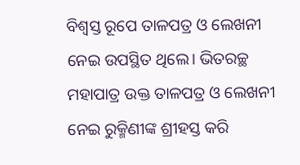ବିଶ୍ୱସ୍ତ ରୂପେ ତାଳପତ୍ର ଓ ଲେଖନୀ ନେଇ ଉପସ୍ଥିତ ଥିଲେ। ଭିତରଚ୍ଛ ମହାପାତ୍ର ଉକ୍ତ ତାଳପତ୍ର ଓ ଲେଖନୀ ନେଇ ରୁକ୍ମିଣୀଙ୍କ ଶ୍ରୀହସ୍ତ କରି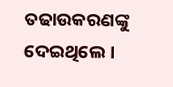ତଢାଉକରଣଙ୍କୁ ଦେଇଥିଲେ।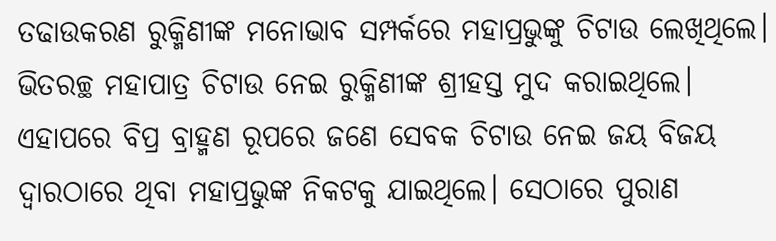ତଢାଉକରଣ ରୁକ୍ମିଣୀଙ୍କ ମନୋଭାବ ସମ୍ପର୍କରେ ମହାପ୍ରଭୁଙ୍କୁ ଚିଟାଉ ଲେଖିଥିଲେ। ଭିତରଚ୍ଛ ମହାପାତ୍ର ଚିଟାଉ ନେଇ ରୁକ୍ମିଣୀଙ୍କ ଶ୍ରୀହସ୍ତ ମୁଦ କରାଇଥିଲେ। ଏହାପରେ ବିପ୍ର ବ୍ରାହ୍ମଣ ରୂପରେ ଜଣେ ସେବକ ଚିଟାଉ ନେଇ ଜୟ ବିଜୟ ଦ୍ୱାରଠାରେ ଥିବା ମହାପ୍ରଭୁଙ୍କ ନିକଟକୁ ଯାଇଥିଲେ। ସେଠାରେ ପୁରାଣ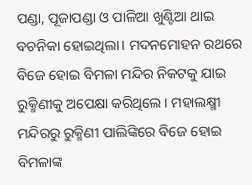ପଣ୍ଡା, ପୂଜାପଣ୍ଡା ଓ ପାଳିଆ ଖୁଣ୍ଟିଆ ଥାଇ ବଚନିକା ହୋଇଥିଲା। ମଦନମୋହନ ରଥରେ ବିଜେ ହୋଇ ବିମଳା ମନ୍ଦିର ନିକଟକୁ ଯାଇ ରୁକ୍ମିଣୀକୁ ଅପେକ୍ଷା କରିଥିଲେ। ମହାଲକ୍ଷ୍ମୀ ମନ୍ଦିରରୁ ରୁକ୍ମିଣୀ ପାଲିଙ୍କିରେ ବିଜେ ହୋଇ ବିମଳାଙ୍କ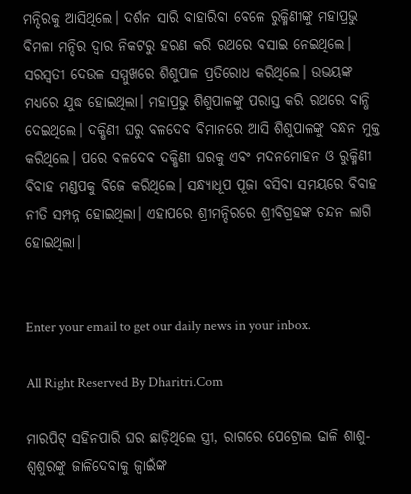ମନ୍ଦିରକୁ ଆସିଥିଲେ। ଦର୍ଶନ ସାରି ବାହାରିବା ବେଳେ ରୁକ୍ମିଣୀଙ୍କୁ ମହାପ୍ରଭୁ ବିମଳା ମନ୍ଦିର ଦ୍ୱାର ନିକଟରୁ ହରଣ କରି ରଥରେ ବସାଇ ନେଇଥିଲେ। ସରସ୍ବତୀ ଦେଉଳ ସମ୍ମୁଖରେ ଶିଶୁପାଳ ପ୍ରତିରୋଧ କରିଥିଲେ। ଉଭୟଙ୍କ ମଧ୍ୟରେ ଯୁଦ୍ଧ ହୋଇଥିଲା। ମହାପ୍ରଭୁ ଶିଶୁପାଳଙ୍କୁ ପରାସ୍ତ କରି ରଥରେ ବାନ୍ଧି ଦେଇଥିଲେ। ଦକ୍ଷିଣୀ ଘରୁ ବଳଦେବ ବିମାନରେ ଆସି ଶିଶୁପାଳଙ୍କୁ ବନ୍ଧନ ମୁକ୍ତ କରିଥିଲେ। ପରେ ବଳଦେବ ଦକ୍ଷିଣୀ ଘରକୁ ଏବଂ ମଦନମୋହନ ଓ ରୁକ୍ମିଣୀ ବିବାହ ମଣ୍ଡପକୁ ବିଜେ କରିଥିଲେ। ସନ୍ଧ୍ୟାଧୂପ ପୂଜା ବସିବା ସମୟରେ ବିବାହ ନୀତି ସମ୍ପନ୍ନ ହୋଇଥିଲା। ଏହାପରେ ଶ୍ରୀମନ୍ଦିରରେ ଶ୍ରୀବିଗ୍ରହଙ୍କ ଚନ୍ଦନ ଲାଗି ହୋଇଥିଲା।


Enter your email to get our daily news in your inbox.

All Right Reserved By Dharitri.Com

ମାରପିଟ୍ ସହିନପାରି ଘର ଛାଡ଼ିଥିଲେ ସ୍ତ୍ରୀ, ରାଗରେ ପେଟ୍ରୋଲ ଢାଳି ଶାଶୁ-ଶ୍ୱଶୁରଙ୍କୁ ଜାଳିଦେବାକୁ ଜ୍ୱାଇଁଙ୍କ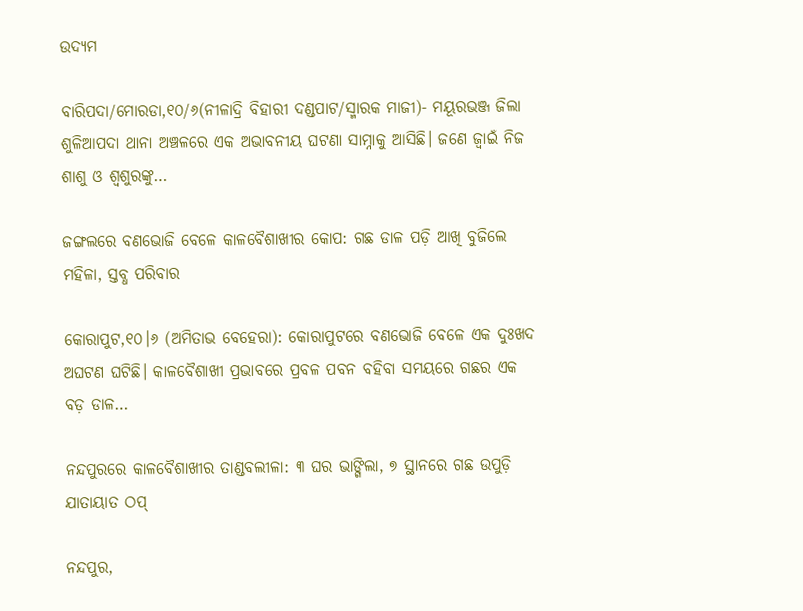ଉଦ୍ୟମ

ବାରିପଦା/ମୋରଡା,୧୦/୬(ନୀଳାଦ୍ରି ବିହାରୀ ଦଣ୍ଡପାଟ/ସ୍ମାରକ ମାଜୀ)- ମୟୂରଭଞ୍ଜ ଜିଲା ଶୁଳିଆପଦା ଥାନା ଅଞ୍ଚଳରେ ଏକ ଅଭାବନୀୟ ଘଟଣା ସାମ୍ନାକୁ ଆସିଛି। ଜଣେ ଜ୍ୱାଇଁ ନିଜ ଶାଶୁ ଓ ଶ୍ୱଶୁରଙ୍କୁ…

ଜଙ୍ଗଲରେ ବଣଭୋଜି ବେଳେ କାଳବୈଶାଖୀର କୋପ: ଗଛ ଡାଳ ପଡ଼ି ଆଖି ବୁଜିଲେ ମହିଳା, ସ୍ତବ୍ଧ ପରିବାର

କୋରାପୁଟ,୧୦।୬ (ଅମିତାଭ ବେହେରା): କୋରାପୁଟରେ ବଣଭୋଜି ବେଳେ ଏକ ଦୁଃଖଦ ଅଘଟଣ ଘଟିଛି। କାଳବୈଶାଖୀ ପ୍ରଭାବରେ ପ୍ରବଳ ପବନ ବହିବା ସମୟରେ ଗଛର ଏକ ବଡ଼ ଡାଳ…

ନନ୍ଦପୁରରେ କାଳବୈଶାଖୀର ତାଣ୍ଡବଲୀଳା: ୩ ଘର ଭାଙ୍ଗିଲା, ୭ ସ୍ଥାନରେ ଗଛ ଉପୁଡ଼ି ଯାତାୟାତ ଠପ୍

ନନ୍ଦପୁର,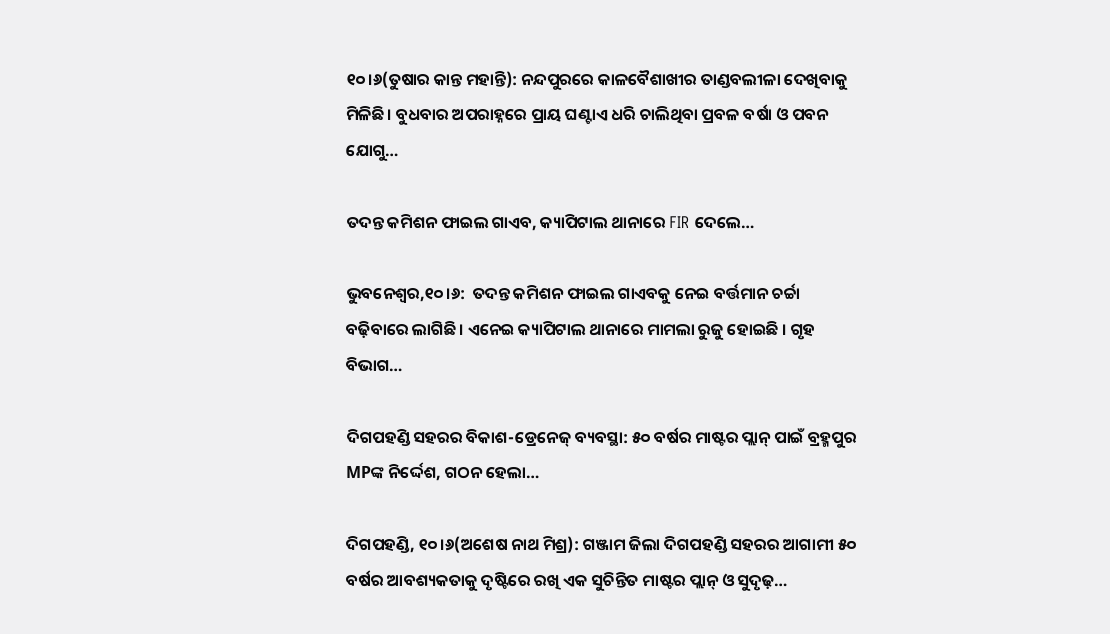୧୦।୬(ତୁଷାର କାନ୍ତ ମହାନ୍ତି): ନନ୍ଦପୁରରେ କାଳବୈଶାଖୀର ତାଣ୍ଡବଲୀଳା ଦେଖିବାକୁ ମିଳିଛି। ବୁଧବାର ଅପରାହ୍ନରେ ପ୍ରାୟ ଘଣ୍ଟାଏ ଧରି ଚାଲିଥିବା ପ୍ରବଳ ବର୍ଷା ଓ ପବନ ଯୋଗୁ…

ତଦନ୍ତ କମିଶନ ଫାଇଲ ଗାଏବ, କ୍ୟାପିଟାଲ ଥାନାରେ FIR ଦେଲେ…

ଭୁବନେଶ୍ବର,୧୦।୬:  ତଦନ୍ତ କମିଶନ ଫାଇଲ ଗାଏବକୁ ନେଇ ବର୍ତ୍ତମାନ ଚର୍ଚ୍ଚା ବଢ଼ିବାରେ ଲାଗିଛି । ଏନେଇ କ୍ୟାପିଟାଲ ଥାନାରେ ମାମଲା ରୁଜୁ ହୋଇଛି । ଗୃହ ବିଭାଗ…

ଦିଗପହଣ୍ଡି ସହରର ବିକାଶ-ଡ୍ରେନେଜ୍‌ ବ୍ୟବସ୍ଥା: ୫୦ ବର୍ଷର ମାଷ୍ଟର ପ୍ଲାନ୍‌ ପାଇଁ ବ୍ରହ୍ମପୁର MPଙ୍କ ନିର୍ଦ୍ଦେଶ, ଗଠନ ହେଲା…

ଦିଗପହଣ୍ଡି, ୧୦।୬(ଅଶେଷ ନାଥ ମିଶ୍ର): ଗଞ୍ଜାମ ଜିଲା ଦିଗପହଣ୍ଡି ସହରର ଆଗାମୀ ୫୦ ବର୍ଷର ଆବଶ୍ୟକତାକୁ ଦୃଷ୍ଟିରେ ରଖି ଏକ ସୁଚିନ୍ତିତ ମାଷ୍ଟର ପ୍ଲାନ୍ ଓ ସୁଦୃଢ଼…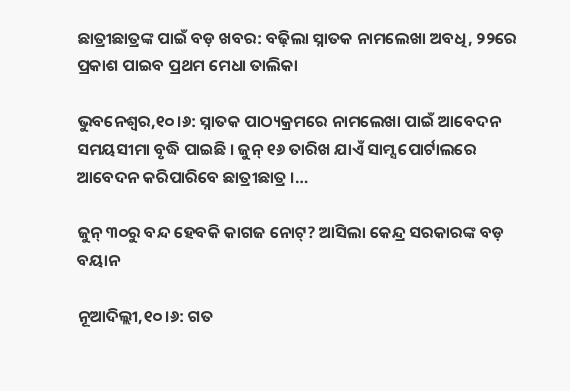ଛାତ୍ରୀଛାତ୍ରଙ୍କ ପାଇଁ ବଡ଼ ଖବର: ବଢ଼ିଲା ସ୍ନାତକ ନାମଲେଖା ଅବଧି, ୨୨ରେ ପ୍ରକାଶ ପାଇବ ପ୍ରଥମ ମେଧା ତାଲିକା

ଭୁବନେଶ୍ବର,୧୦।୬: ସ୍ନାତକ ପାଠ୍ୟକ୍ରମରେ ନାମଲେଖା ପାଇଁ ଆବେଦନ ସମୟସୀମା ବୃଦ୍ଧି ପାଇଛି । ଜୁନ୍‌ ୧୬ ତାରିଖ ଯାଏଁ ସାମ୍ସ ପୋର୍ଟାଲରେ ଆବେଦନ କରିପାରିବେ ଛାତ୍ରୀଛାତ୍ର ।…

ଜୁନ୍ ୩୦ରୁ ବନ୍ଦ ହେବକି କାଗଜ ନୋଟ୍? ଆସିଲା କେନ୍ଦ୍ର ସରକାରଙ୍କ ବଡ଼ ବୟାନ

ନୂଆଦିଲ୍ଲୀ,୧୦।୬: ଗତ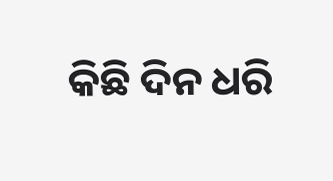କିଛି ଦିନ ଧରି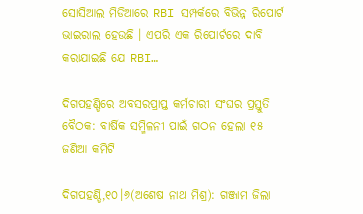ସୋସିଆଲ ମିଡିଆରେ RBI ସମ୍ପର୍କରେ ବିଭିନ୍ନ ରିପୋର୍ଟ ଭାଇରାଲ ହେଉଛି । ଏପରି ଏକ ରିପୋର୍ଟରେ ଦାବି କରାଯାଇଛି ଯେ RBI…

ଦିଗପହଣ୍ଡିରେ ଅବସରପ୍ରାପ୍ତ କର୍ମଚାରୀ ସଂଘର ପ୍ରସ୍ତୁତି ବୈଠକ: ବାର୍ଷିକ ସମ୍ମିଳନୀ ପାଇଁ ଗଠନ ହେଲା ୧୫ ଜଣିଆ କମିଟି

ଦିଗପହଣ୍ଡି,୧୦।୬(ଅଶେଷ ନାଥ ମିଶ୍ର): ଗଞ୍ଜାମ ଜିଲା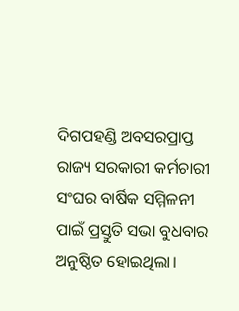ଦିଗପହଣ୍ଡି ଅବସରପ୍ରାପ୍ତ ରାଜ୍ୟ ସରକାରୀ କର୍ମଚାରୀ ସଂଘର ବାର୍ଷିକ ସମ୍ମିଳନୀ ପାଇଁ ପ୍ରସ୍ତୁତି ସଭା ବୁଧବାର ଅନୁଷ୍ଠିତ ହୋଇଥିଲା।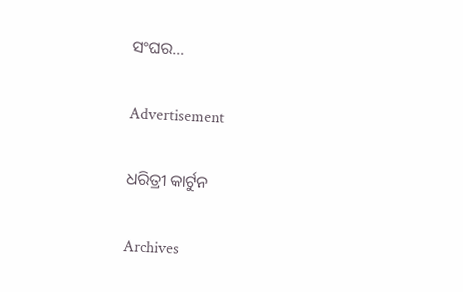ସଂଘର…

Advertisement

ଧରିତ୍ରୀ କାର୍ଟୁନ

Archives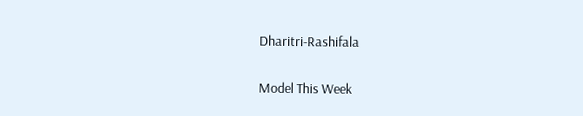Dharitri-Rashifala

Model This Week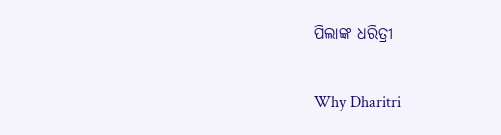ପିଲାଙ୍କ ଧରିତ୍ରୀ

Why Dharitri